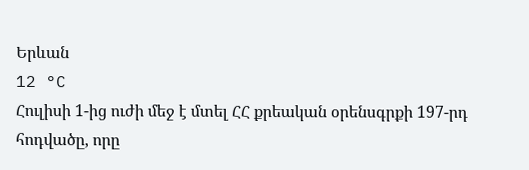Երևան
12 °C
Հուլիսի 1-ից ուժի մեջ է մտել ՀՀ քրեական օրենսգրքի 197-րդ հոդվածը, որը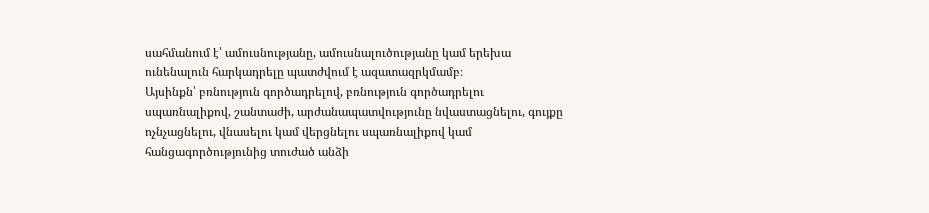սահմանում է՝ ամուսնությանը, ամուսնալուծությանը կամ երեխա ունենալուն հարկադրելը պատժվում է ազատազրկմամբ։
Այսինքն՝ բռնություն գործադրելով, բռնություն գործադրելու սպառնալիքով, շանտաժի, արժանապատվությունը նվաստացնելու, գույքը ոչնչացնելու, վնասելու կամ վերցնելու սպառնալիքով կամ հանցագործությունից տուժած անձի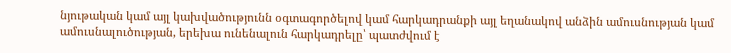նյութական կամ այլ կախվածությունն օգտագործելով կամ հարկադրանքի այլ եղանակով անձին ամուսնության կամ ամուսնալուծության, երեխա ունենալուն հարկադրելը՝ պատժվում է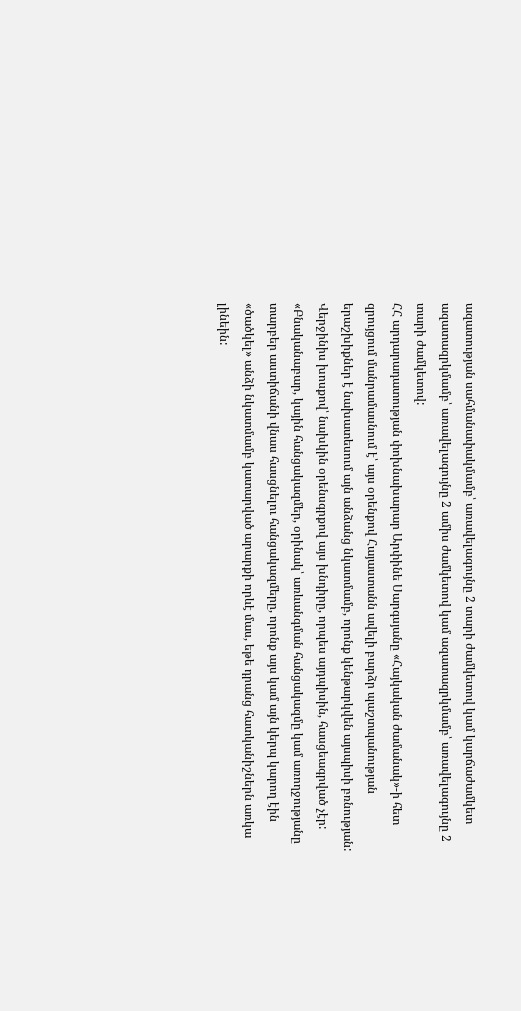ազատության սահմանափակմամբ՝ առավելագույնը 2 տարի ժամկետով կամ կարճաժամկետ ազատազրկմամբ՝ առավելագույնը 2 ամիս ժամկետով կամ ազատազրկմամբ՝ առավելագույնը 2 տարի ժամկետով:
ՀՀ արդարադատության փոխնախարար Արփինե Սարգսյանը «Հայկական ժամանակ»-ի հետ զրույցում մանրամասնում է՝ այս օրենքով Հայաստանն ավելի բարձր պաշտպանության երաշխիքներ է նախատեսում այն անձանց նկատմամբ, որոնք կենթարկվեն այսպիսի բռնության: Վերջինիս խոսքով՝ նախկին օրենսգրքով այս խնդիրը, որպես այդպիսին, հասցեագրված չէր:
«Բնականաբար, կային հանցակազմեր, օրինակ՝ առևանգման հանցակազմը կամ առողջությանը տարբեր աստիճանի վնաս հասցնելու հանցակազմերը, որոնք այս կամ այն կերպ կարող էին «ծածկել» անձի նկատմամբ կատարված արարքի որևէ մաս, եթե դրանց հատկանիշներն առկա լինեին: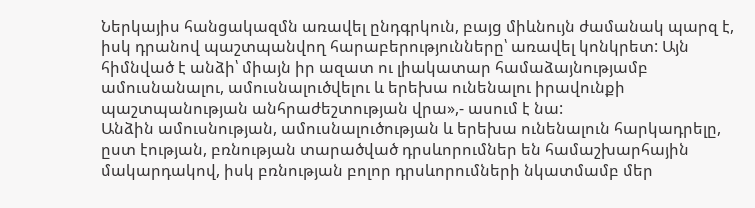Ներկայիս հանցակազմն առավել ընդգրկուն, բայց միևնույն ժամանակ պարզ է, իսկ դրանով պաշտպանվող հարաբերությունները՝ առավել կոնկրետ: Այն հիմնված է անձի՝ միայն իր ազատ ու լիակատար համաձայնությամբ ամուսնանալու, ամուսնալուծվելու և երեխա ունենալու իրավունքի պաշտպանության անհրաժեշտության վրա»,- ասում է նա:
Անձին ամուսնության, ամուսնալուծության և երեխա ունենալուն հարկադրելը, ըստ էության, բռնության տարածված դրսևորումներ են համաշխարհային մակարդակով, իսկ բռնության բոլոր դրսևորումների նկատմամբ մեր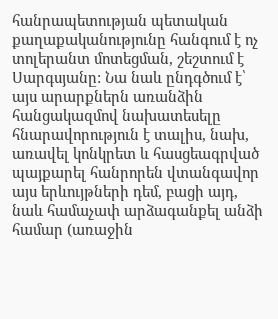հանրապետության պետական քաղաքականությունը հանգում է ոչ տոլերանտ մոտեցման, շեշտում է Սարգսյանը: Նա նաև ընդգծում է՝ այս արարքներն առանձին հանցակազմով նախատեսելը հնարավորություն է տալիս, նախ, առավել կոնկրետ և հասցեագրված պայքարել հանրորեն վտանգավոր այս երևույթների դեմ, բացի այդ, նաև համաչափ արձագանքել անձի համար (առաջին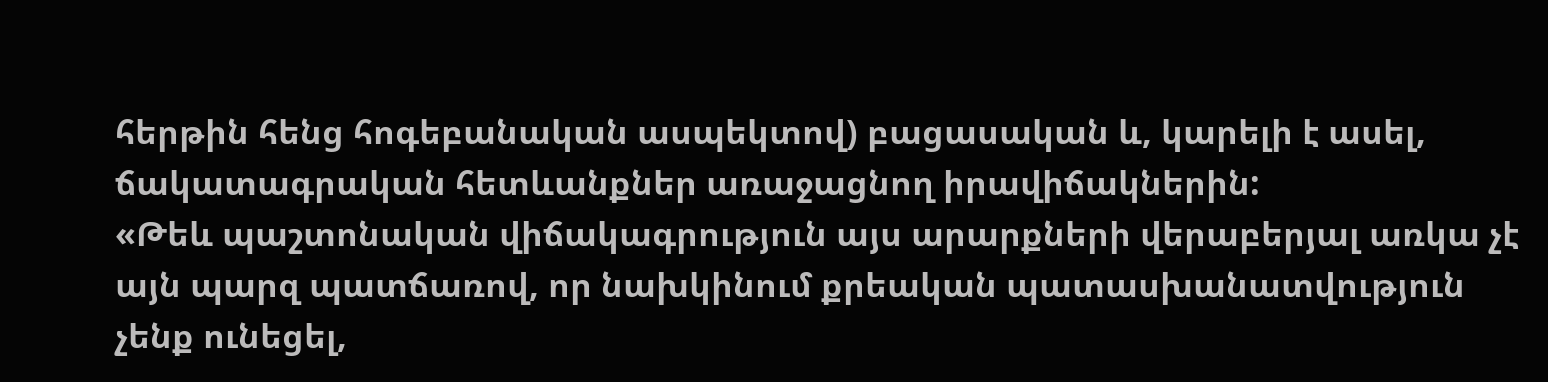հերթին հենց հոգեբանական ասպեկտով) բացասական և, կարելի է ասել, ճակատագրական հետևանքներ առաջացնող իրավիճակներին:
«Թեև պաշտոնական վիճակագրություն այս արարքների վերաբերյալ առկա չէ այն պարզ պատճառով, որ նախկինում քրեական պատասխանատվություն չենք ունեցել,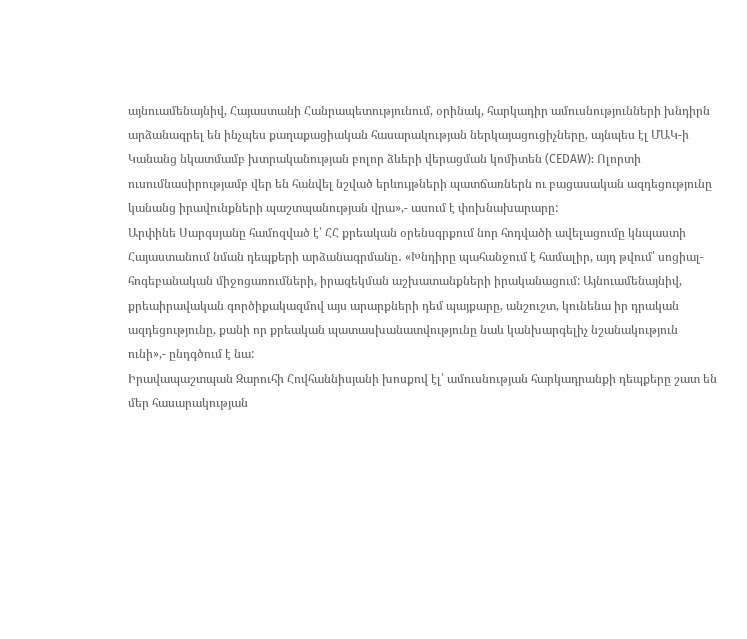այնուամենայնիվ, Հայաստանի Հանրապետությունում, օրինակ, հարկադիր ամուսնությունների խնդիրն արձանագրել են ինչպես քաղաքացիական հասարակության ներկայացուցիչները, այնպես էլ ՄԱԿ-ի Կանանց նկատմամբ խտրականության բոլոր ձևերի վերացման կոմիտեն (CEDAW): Ոլորտի ուսումնասիրությամբ վեր են հանվել նշված երևույթների պատճառներն ու բացասական ազդեցությունը կանանց իրավունքների պաշտպանության վրա»,- ասում է փոխնախարարը:
Արփինե Սարգսյանը համոզված է՝ ՀՀ քրեական օրենսգրքում նոր հոդվածի ավելացումը կնպաստի Հայաստանում նման դեպքերի արձանագրմանը․ «Խնդիրը պահանջում է համալիր, այդ թվում՝ սոցիալ-հոգեբանական միջոցառումների, իրազեկման աշխատանքների իրականացում: Այնուամենայնիվ, քրեաիրավական գործիքակազմով այս արարքների դեմ պայքարը, անշուշտ, կունենա իր դրական ազդեցությունը, քանի որ քրեական պատասխանատվությունը նաև կանխարգելիչ նշանակություն ունի»,- ընդգծում է նա:
Իրավապաշտպան Զարուհի Հովհաննիսյանի խոսքով էլ՝ ամուսնության հարկադրանքի դեպքերը շատ են մեր հասարակության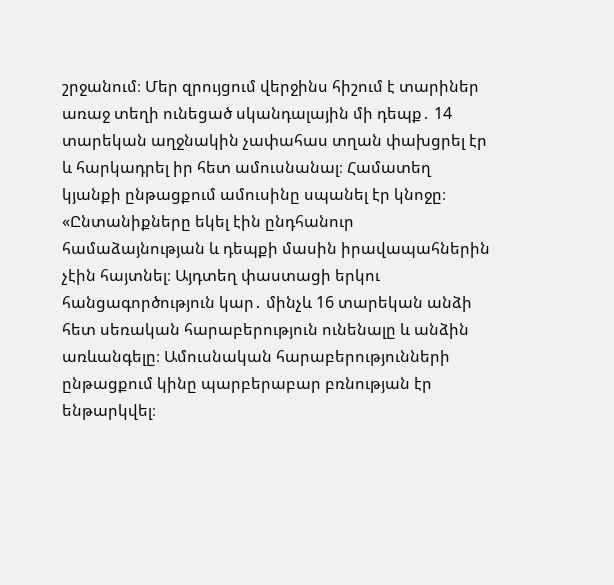շրջանում։ Մեր զրույցում վերջինս հիշում է տարիներ առաջ տեղի ունեցած սկանդալային մի դեպք․ 14 տարեկան աղջնակին չափահաս տղան փախցրել էր և հարկադրել իր հետ ամուսնանալ։ Համատեղ կյանքի ընթացքում ամուսինը սպանել էր կնոջը։
«Ընտանիքները եկել էին ընդհանուր համաձայնության և դեպքի մասին իրավապահներին չէին հայտնել։ Այդտեղ փաստացի երկու հանցագործություն կար․ մինչև 16 տարեկան անձի հետ սեռական հարաբերություն ունենալը և անձին առևանգելը։ Ամուսնական հարաբերությունների ընթացքում կինը պարբերաբար բռնության էր ենթարկվել։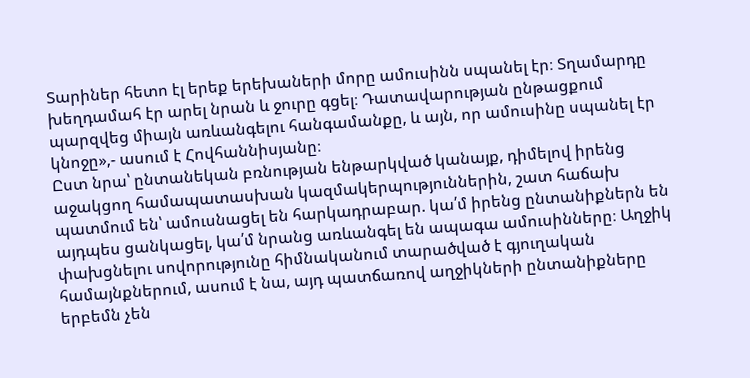Տարիներ հետո էլ երեք երեխաների մորը ամուսինն սպանել էր։ Տղամարդը խեղդամահ էր արել նրան և ջուրը գցել։ Դատավարության ընթացքում պարզվեց միայն առևանգելու հանգամանքը, և այն, որ ամուսինը սպանել էր կնոջը»,- ասում է Հովհաննիսյանը։
Ըստ նրա՝ ընտանեկան բռնության ենթարկված կանայք, դիմելով իրենց աջակցող համապատասխան կազմակերպություններին, շատ հաճախ պատմում են՝ ամուսնացել են հարկադրաբար. կա՛մ իրենց ընտանիքներն են այդպես ցանկացել, կա՛մ նրանց առևանգել են ապագա ամուսինները։ Աղջիկ փախցնելու սովորությունը հիմնականում տարածված է գյուղական համայնքներում, ասում է նա, այդ պատճառով աղջիկների ընտանիքները երբեմն չեն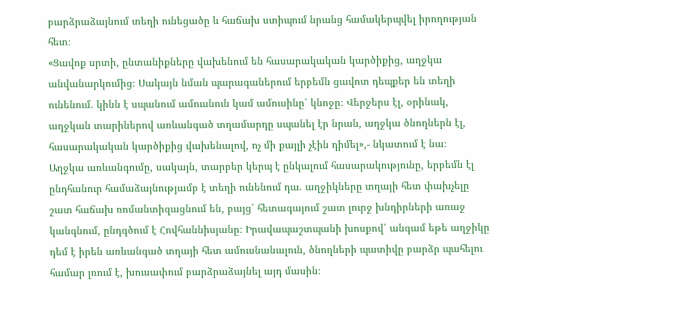բարձրաձայնում տեղի ունեցածը և հաճախ ստիպում նրանց համակերպվել իրողության հետ։
«Ցավոք սրտի, ընտանիքները վախենում են հասարակական կարծիքից, աղջկա անվանարկումից։ Սակայն նման պարագաներում երբեմն ցավոտ դեպքեր են տեղի ունենում. կինն է սպանում ամուսնուն կամ ամուսինը՝ կնոջը։ Վերջերս էլ, օրինակ, աղջկան տարիներով առևանգած տղամարդը սպանել էր նրան, աղջկա ծնողներն էլ, հասարակական կարծիքից վախենալով, ոչ մի քայլի չէին դիմել»,- նկատում է նա։
Աղջկա առևանգումը, սակայն, տարբեր կերպ է ընկալում հասարակությունը, երբեմն էլ ընդհանուր համաձայնությամբ է տեղի ունենում դա. աղջիկները տղայի հետ փախչելը շատ հաճախ ռոմանտիզացնում են, բայց՝ հետագայում շատ լուրջ խնդիրների առաջ կանգնում, ընդգծում է Հովհաննիսյանը։ Իրավապաշտպանի խոսքով՝ անգամ եթե աղջիկը դեմ է իրեն առևանգած տղայի հետ ամուսնանալուն, ծնողների պատիվը բարձր պահելու համար լռում է, խուսափում բարձրաձայնել այդ մասին։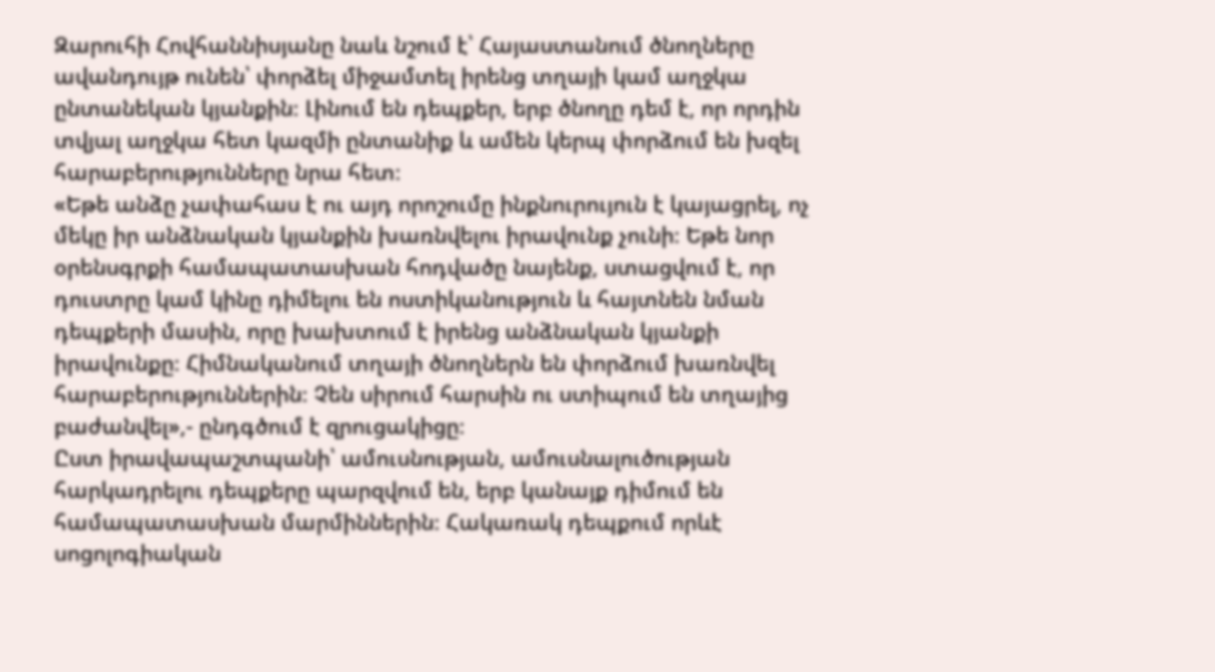Զարուհի Հովհաննիսյանը նաև նշում է՝ Հայաստանում ծնողները ավանդույթ ունեն՝ փորձել միջամտել իրենց տղայի կամ աղջկա ընտանեկան կյանքին։ Լինում են դեպքեր, երբ ծնողը դեմ է, որ որդին տվյալ աղջկա հետ կազմի ընտանիք և ամեն կերպ փորձում են խզել հարաբերությունները նրա հետ։
«Եթե անձը չափահաս է ու այդ որոշումը ինքնուրույուն է կայացրել, ոչ մեկը իր անձնական կյանքին խառնվելու իրավունք չունի։ Եթե նոր օրենսգրքի համապատասխան հոդվածը նայենք, ստացվում է, որ դուստրը կամ կինը դիմելու են ոստիկանություն և հայտնեն նման դեպքերի մասին, որը խախտում է իրենց անձնական կյանքի իրավունքը։ Հիմնականում տղայի ծնողներն են փորձում խառնվել հարաբերություններին։ Չեն սիրում հարսին ու ստիպում են տղայից բաժանվել»,- ընդգծում է զրուցակիցը։
Ըստ իրավապաշտպանի՝ ամուսնության, ամուսնալուծության հարկադրելու դեպքերը պարզվում են, երբ կանայք դիմում են համապատասխան մարմիններին։ Հակառակ դեպքում որևէ սոցոլոգիական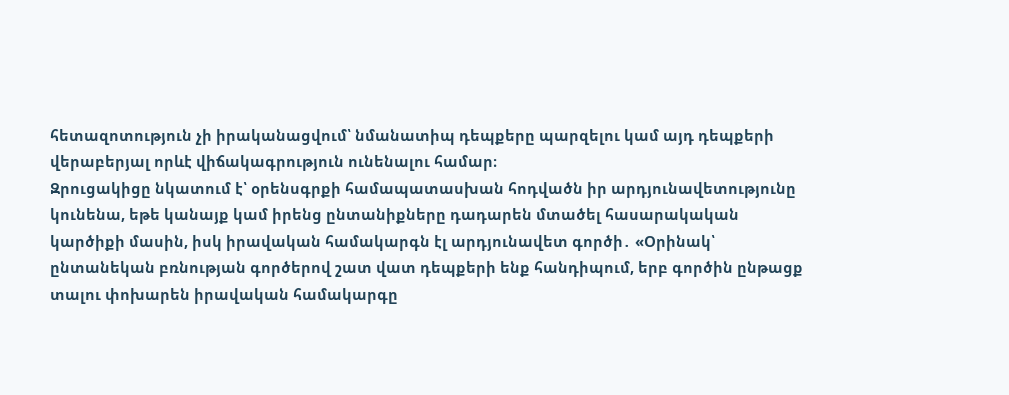հետազոտություն չի իրականացվում՝ նմանատիպ դեպքերը պարզելու կամ այդ դեպքերի վերաբերյալ որևէ վիճակագրություն ունենալու համար։
Զրուցակիցը նկատում է՝ օրենսգրքի համապատասխան հոդվածն իր արդյունավետությունը կունենա, եթե կանայք կամ իրենց ընտանիքները դադարեն մտածել հասարակական կարծիքի մասին, իսկ իրավական համակարգն էլ արդյունավետ գործի․ «Օրինակ՝ ընտանեկան բռնության գործերով շատ վատ դեպքերի ենք հանդիպում, երբ գործին ընթացք տալու փոխարեն իրավական համակարգը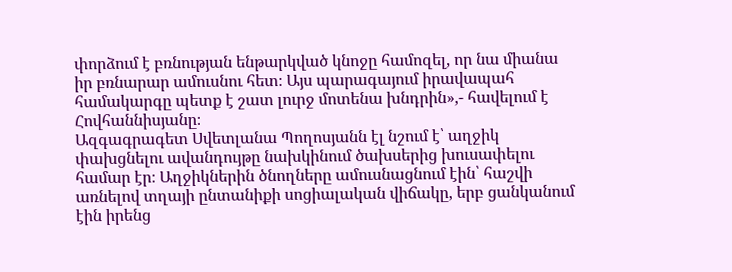փորձում է բռնության ենթարկված կնոջը համոզել, որ նա միանա իր բռնարար ամուսնու հետ։ Այս պարագայում իրավապահ համակարգը պետք է շատ լուրջ մոտենա խնդրին»,- հավելում է Հովհաննիսյանը։
Ազգագրագետ Սվետլանա Պողոսյանն էլ նշում է՝ աղջիկ փախցնելու ավանդույթը նախկինում ծախսերից խուսափելու համար էր։ Աղջիկներին ծնողները ամուսնացնում էին՝ հաշվի առնելով տղայի ընտանիքի սոցիալական վիճակը, երբ ցանկանում էին իրենց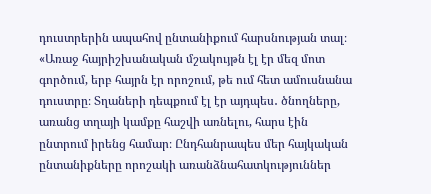դուստրերին ապահով ընտանիքում հարսնության տալ։
«Առաջ հայրիշխանական մշակույթն էլ էր մեզ մոտ գործում, երբ հայրն էր որոշում, թե ում հետ ամուսնանա դուստրը։ Տղաների դեպքում էլ էր այդպես․ ծնողները, առանց տղայի կամքը հաշվի առնելու, հարս էին ընտրում իրենց համար։ Ընդհանրապես մեր հայկական ընտանիքները որոշակի առանձնահատկություններ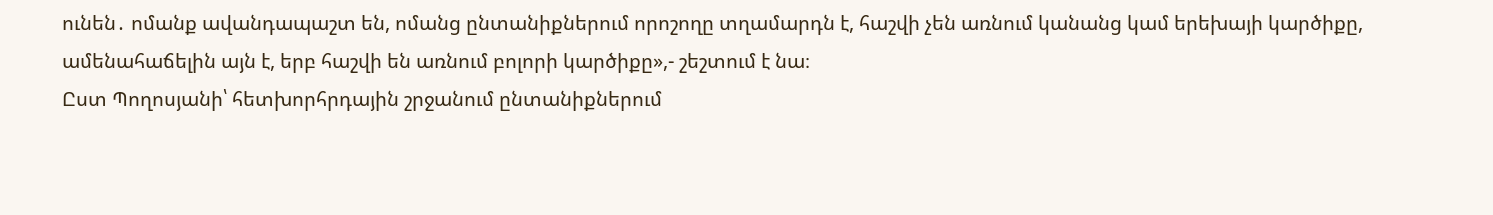ունեն․ ոմանք ավանդապաշտ են, ոմանց ընտանիքներում որոշողը տղամարդն է, հաշվի չեն առնում կանանց կամ երեխայի կարծիքը, ամենահաճելին այն է, երբ հաշվի են առնում բոլորի կարծիքը»,- շեշտում է նա։
Ըստ Պողոսյանի՝ հետխորհրդային շրջանում ընտանիքներում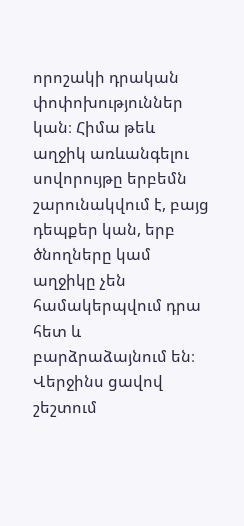որոշակի դրական փոփոխություններ կան։ Հիմա թեև աղջիկ առևանգելու սովորույթը երբեմն շարունակվում է, բայց դեպքեր կան, երբ ծնողները կամ աղջիկը չեն համակերպվում դրա հետ և բարձրաձայնում են։ Վերջինս ցավով շեշտում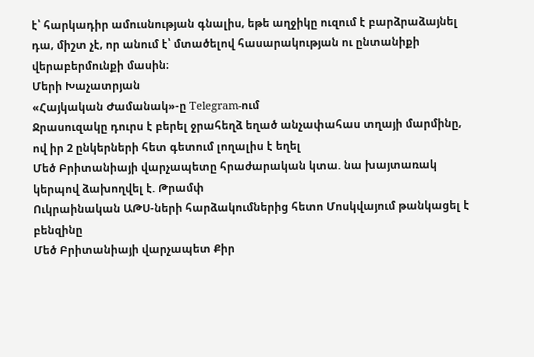է՝ հարկադիր ամուսնության գնալիս, եթե աղջիկը ուզում է բարձրաձայնել դա, միշտ չէ, որ անում է՝ մտածելով հասարակության ու ընտանիքի վերաբերմունքի մասին։
Մերի Խաչատրյան
«Հայկական Ժամանակ»-ը Telegram-ում
Ջրասուզակը դուրս է բերել ջրահեղձ եղած անչափահաս տղայի մարմինը, ով իր 2 ընկերների հետ գետում լողալիս է եղել
Մեծ Բրիտանիայի վարչապետը հրաժարական կտա. նա խայտառակ կերպով ձախողվել է. Թրամփ
Ուկրաինական ԱԹՍ-ների հարձակումներից հետո Մոսկվայում թանկացել է բենզինը
Մեծ Բրիտանիայի վարչապետ Քիր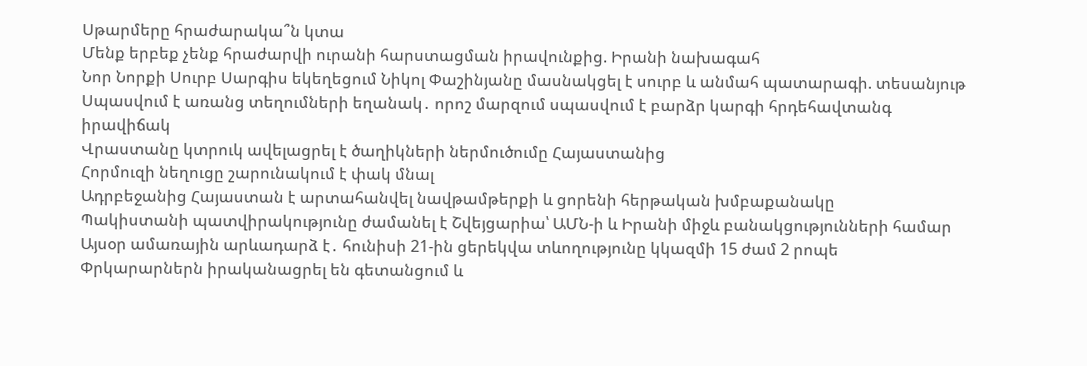Սթարմերը հրաժարակա՞ն կտա
Մենք երբեք չենք հրաժարվի ուրանի հարստացման իրավունքից. Իրանի նախագահ
Նոր Նորքի Սուրբ Սարգիս եկեղեցում Նիկոլ Փաշինյանը մասնակցել է սուրբ և անմահ պատարագի. տեսանյութ
Սպասվում է առանց տեղումների եղանակ․ որոշ մարզում սպասվում է բարձր կարգի հրդեհավտանգ իրավիճակ
Վրաստանը կտրուկ ավելացրել է ծաղիկների ներմուծումը Հայաստանից
Հորմուզի նեղուցը շարունակում է փակ մնալ
Ադրբեջանից Հայաստան է արտահանվել նավթամթերքի և ցորենի հերթական խմբաքանակը
Պակիստանի պատվիրակությունը ժամանել է Շվեյցարիա՝ ԱՄՆ-ի և Իրանի միջև բանակցությունների համար
Այսօր ամառային արևադարձ է․ հունիսի 21-ին ցերեկվա տևողությունը կկազմի 15 ժամ 2 րոպե
Փրկարարներն իրականացրել են գետանցում և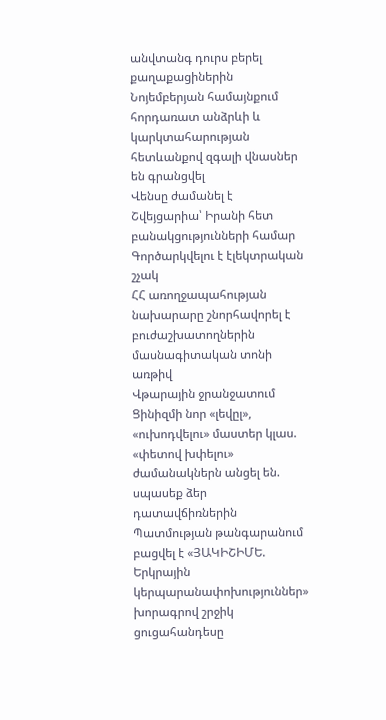անվտանգ դուրս բերել քաղաքացիներին
Նոյեմբերյան համայնքում հորդառատ անձրևի և կարկտահարության հետևանքով զգալի վնասներ են գրանցվել
Վենսը ժամանել է Շվեյցարիա՝ Իրանի հետ բանակցությունների համար
Գործարկվելու է էլեկտրական շչակ
ՀՀ առողջապահության նախարարը շնորհավորել է բուժաշխատողներին մասնագիտական տոնի առթիվ
Վթարային ջրանջատում
Ցինիզմի նոր «լեվըլ», «ուխոդվելու» մաստեր կլաս. «փետով խփելու» ժամանակներն անցել են. սպասեք ձեր դատավճիռներին
Պատմության թանգարանում բացվել է «ՅԱԿԻՇԻՄԵ. Երկրային կերպարանափոխություններ» խորագրով շրջիկ ցուցահանդեսը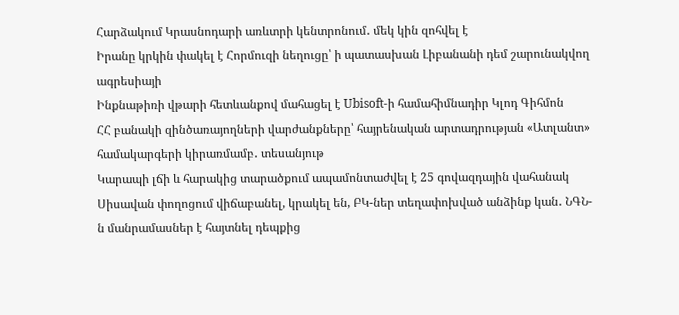Հարձակում Կրասնոդարի առևտրի կենտրոնում․ մեկ կին զոհվել է
Իրանը կրկին փակել է Հորմուզի նեղուցը՝ ի պատասխան Լիբանանի դեմ շարունակվող ագրեսիայի
Ինքնաթիռի վթարի հետևանքով մահացել է Ubisoft-ի համահիմնադիր Կլոդ Գիհմոն
ՀՀ բանակի զինծառայողների վարժանքները՝ հայրենական արտադրության «Ատլանտ» համակարգերի կիրառմամբ․ տեսանյութ
Կարապի լճի և հարակից տարածքում ապամոնտաժվել է 25 գովազդային վահանակ
Սիսավան փողոցում վիճաբանել, կրակել են, ԲԿ-ներ տեղափոխված անձինք կան․ ՆԳՆ-ն մանրամասներ է հայտնել դեպքից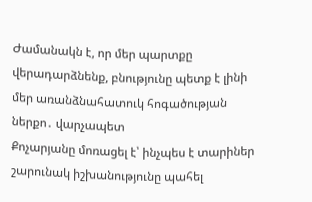Ժամանակն է, որ մեր պարտքը վերադարձնենք, բնությունը պետք է լինի մեր առանձնահատուկ հոգածության ներքո․ վարչապետ
Քոչարյանը մոռացել է՝ ինչպես է տարիներ շարունակ իշխանությունը պահել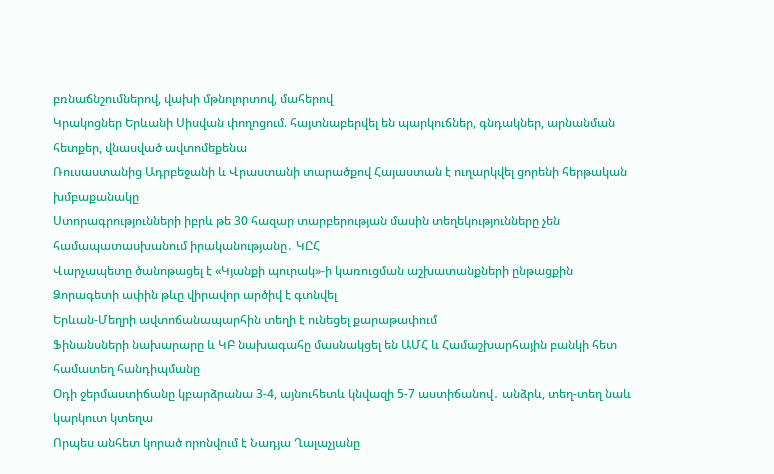բռնաճնշումներով, վախի մթնոլորտով, մահերով
Կրակոցներ Երևանի Սիսվան փողոցում. հայտնաբերվել են պարկուճներ, գնդակներ, արնանման հետքեր, վնասված ավտոմեքենա
Ռուսաստանից Ադրբեջանի և Վրաստանի տարածքով Հայաստան է ուղարկվել ցորենի հերթական խմբաքանակը
Ստորագրությունների իբրև թե 30 հազար տարբերության մասին տեղեկությունները չեն համապատասխանում իրականությանը․ ԿԸՀ
Վարչապետը ծանոթացել է «Կյանքի պուրակ»-ի կառուցման աշխատանքների ընթացքին
Ձորագետի ափին թևը վիրավոր արծիվ է գտնվել
Երևան-Մեղրի ավտոճանապարհին տեղի է ունեցել քարաթափում
Ֆինանսների նախարարը և ԿԲ նախագահը մասնակցել են ԱՄՀ և Համաշխարհային բանկի հետ համատեղ հանդիպմանը
Օդի ջերմաստիճանը կբարձրանա 3-4, այնուհետև կնվազի 5-7 աստիճանով․ անձրև, տեղ-տեղ նաև կարկուտ կտեղա
Որպես անհետ կորած որոնվում է Նադյա Ղալաչյանը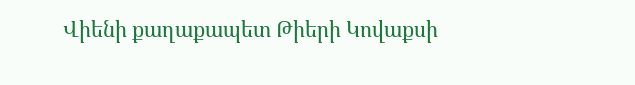Վիենի քաղաքապետ Թիերի Կովաքսի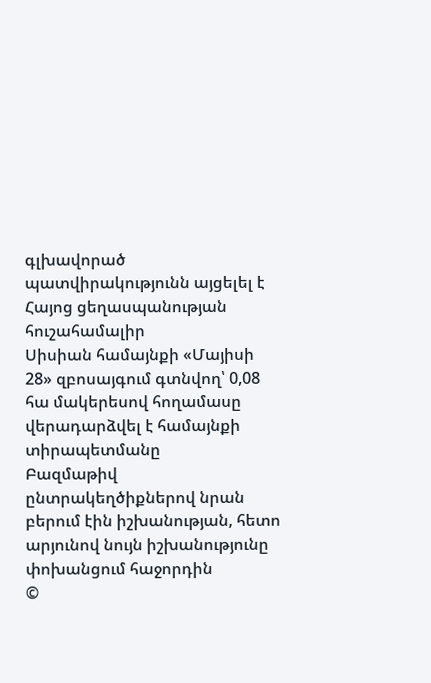գլխավորած պատվիրակությունն այցելել է Հայոց ցեղասպանության հուշահամալիր
Սիսիան համայնքի «Մայիսի 28» զբոսայգում գտնվող՝ 0,08 հա մակերեսով հողամասը վերադարձվել է համայնքի տիրապետմանը
Բազմաթիվ ընտրակեղծիքներով նրան բերում էին իշխանության, հետո արյունով նույն իշխանությունը փոխանցում հաջորդին
©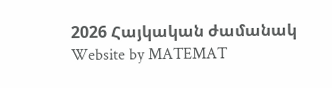2026 Հայկական ժամանակ
Website by MATEMAT